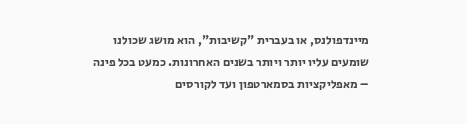מיינדפולנס, או בעברית "קשיבות", הוא מושג שכולנו שומעים עליו יותר ויותר בשנים האחרונות. כמעט בכל פינה – מאפליקציות בסמארטפון ועד לקורסים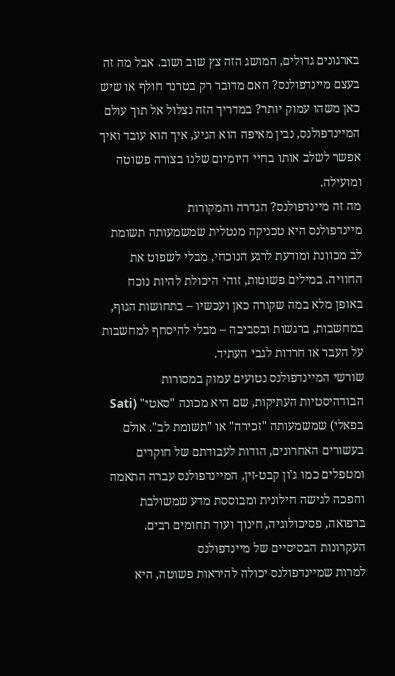בארגונים גדולים, המושג הזה צץ שוב ושוב. אבל מה זה בעצם מיינדפולנס? האם מדובר רק בטרנד חולף או שיש כאן משהו עמוק יותר? במדריך הזה נצלול אל תוך עולם המיינדפולנס, נבין מאיפה הוא הגיע, איך הוא עובד ואיך אפשר לשלב אותו בחיי היומיום שלנו בצורה פשוטה ומועילה.
מה זה מיינדפולנס? הגדרה והמקורות
מיינדפולנס היא טכניקה מנטלית שמשמעותה תשומת לב מכוונת ומודעת לרגע הנוכחי, מבלי לשפוט את החוויה. במילים פשוטות, זוהי היכולת להיות נוכח באופן מלא במה שקורה כאן ועכשיו – בתחושות הגוף, במחשבות, ברגשות ובסביבה – מבלי להיסחף למחשבות על העבר או חרדות לגבי העתיד.
שורשי המיינדפולנס נטועים עמוק במסורות הבודהיסטיות העתיקות, שם היא מכונה "סאטי" (Sati בפאלי) שמשמעותה "זכירה" או "תשומת לב". אולם בעשורים האחרונים, הודות לעבודתם של חוקרים ומטפלים כמו ג'ון קבט-זין, המיינדפולנס עברה התאמה והפכה לגישה חילונית ומבוססת מדע שמשולבת ברפואה, פסיכולוגיה, חינוך ועוד תחומים רבים.
העקרונות הבסיסיים של מיינדפולנס
למרות שמיינדפולנס יכולה להיראות פשוטה, היא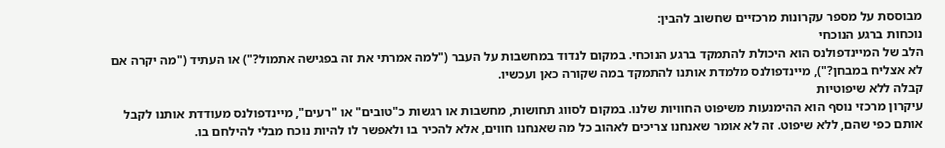מבוססת על מספר עקרונות מרכזיים שחשוב להבין:
נוכחות ברגע הנוכחי
הלב של המיינדפולנס הוא היכולת להתמקד ברגע הנוכחי. במקום לנדוד במחשבות על העבר ("למה אמרתי את זה בפגישה אתמול?") או העתיד ("מה יקרה אם לא אצליח במבחן?"), מיינדפולנס מלמדת אותנו להתמקד במה שקורה כאן ועכשיו.
קבלה ללא שיפוטיות
עיקרון מרכזי נוסף הוא ההימנעות משיפוט החוויות שלנו. במקום לסווג תחושות, מחשבות או רגשות כ"טובים" או "רעים", מיינדפולנס מעודדת אותנו לקבל אותם כפי שהם, ללא שיפוט. זה לא אומר שאנחנו צריכים לאהוב כל מה שאנחנו חווים, אלא להכיר בו ולאפשר לו להיות נוכח מבלי להילחם בו.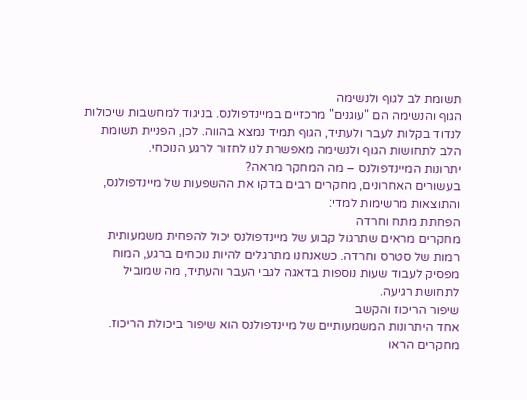תשומת לב לגוף ולנשימה
הגוף והנשימה הם "עוגנים" מרכזיים במיינדפולנס. בניגוד למחשבות שיכולות לנדוד בקלות לעבר ולעתיד, הגוף תמיד נמצא בהווה. לכן, הפניית תשומת הלב לתחושות הגוף ולנשימה מאפשרת לנו לחזור לרגע הנוכחי.
יתרונות המיינדפולנס – מה המחקר מראה?
בעשורים האחרונים, מחקרים רבים בדקו את ההשפעות של מיינדפולנס, והתוצאות מרשימות למדי:
הפחתת מתח וחרדה
מחקרים מראים שתרגול קבוע של מיינדפולנס יכול להפחית משמעותית רמות של סטרס וחרדה. כשאנחנו מתרגלים להיות נוכחים ברגע, המוח מפסיק לעבוד שעות נוספות בדאגה לגבי העבר והעתיד, מה שמוביל לתחושת רגיעה.
שיפור הריכוז והקשב
אחד היתרונות המשמעותיים של מיינדפולנס הוא שיפור ביכולת הריכוז. מחקרים הראו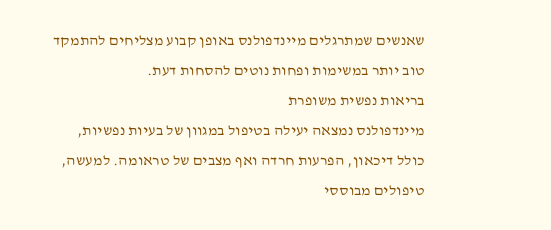שאנשים שמתרגלים מיינדפולנס באופן קבוע מצליחים להתמקד טוב יותר במשימות ופחות נוטים להסחות דעת.
בריאות נפשית משופרת
מיינדפולנס נמצאה יעילה בטיפול במגוון של בעיות נפשיות, כולל דיכאון, הפרעות חרדה ואף מצבים של טראומה. למעשה, טיפולים מבוססי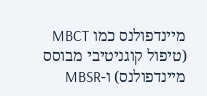מיינדפולנס כמו MBCT (טיפול קוגניטיבי מבוסס מיינדפולנס) ו-MBSR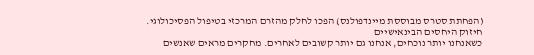(הפחתת סטרס מבוססת מיינדפולנס) הפכו לחלק מהזרם המרכזי בטיפול הפסיכולוגי.
חיזוק היחסים הבינאישיים
כשאנחנו יותר נוכחים, אנחנו גם יותר קשובים לאחרים. מחקרים מראים שאנשים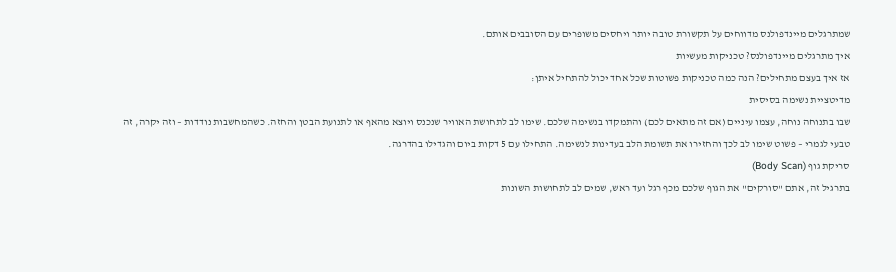שמתרגלים מיינדפולנס מדווחים על תקשורת טובה יותר ויחסים משופרים עם הסובבים אותם.
איך מתרגלים מיינדפולנס? טכניקות מעשיות
אז איך בעצם מתחילים? הנה כמה טכניקות פשוטות שכל אחד יכול להתחיל איתן:
מדיטציית נשימה בסיסית
שבו בתנוחה נוחה, עצמו עיניים (אם זה מתאים לכם) והתמקדו בנשימה שלכם. שימו לב לתחושת האוויר שנכנס ויוצא מהאף או לתנועת הבטן והחזה. כשהמחשבות נודדות – וזה יקרה, זה טבעי לגמרי – פשוט שימו לב לכך והחזירו את תשומת הלב בעדינות לנשימה. התחילו עם 5 דקות ביום והגדילו בהדרגה.
סריקת גוף (Body Scan)
בתרגיל זה, אתם "סורקים" את הגוף שלכם מכף רגל ועד ראש, שמים לב לתחושות השונות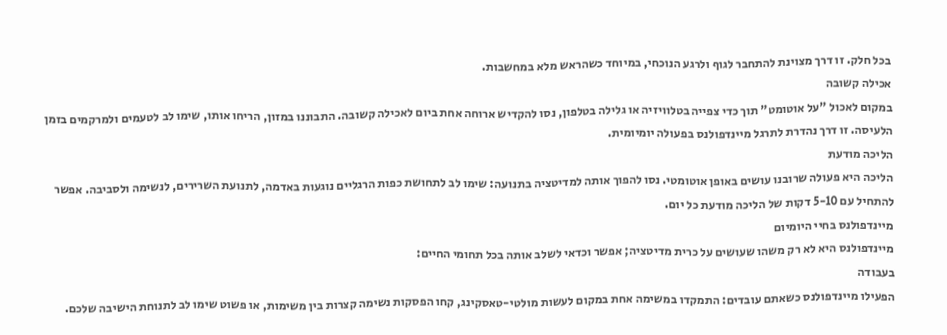בכל חלק. זו דרך מצוינת להתחבר לגוף ולרגע הנוכחי, במיוחד כשהראש מלא במחשבות.
אכילה קשובה
במקום לאכול "על אוטומט" תוך כדי צפייה בטלוויזיה או גלילה בטלפון, נסו להקדיש ארוחה אחת ביום לאכילה קשובה. התבוננו במזון, הריחו אותו, שימו לב לטעמים ולמרקמים בזמן הלעיסה. זו דרך נהדרת לתרגל מיינדפולנס בפעולה יומיומית.
הליכה מודעת
הליכה היא פעולה שרובנו עושים באופן אוטומטי. נסו להפוך אותה למדיטציה בתנועה: שימו לב לתחושת כפות הרגליים נוגעות באדמה, לתנועת השרירים, לנשימה ולסביבה. אפשר להתחיל עם 5-10 דקות של הליכה מודעת כל יום.
מיינדפולנס בחיי היומיום
מיינדפולנס היא לא רק משהו שעושים על כרית מדיטציה; אפשר וכדאי לשלב אותה בכל תחומי החיים:
בעבודה
הפעילו מיינדפולנס כשאתם עובדים: התמקדו במשימה אחת במקום לעשות מולטי-טאסקינג, קחו הפסקות נשימה קצרות בין משימות, או פשוט שימו לב לתנוחת הישיבה שלכם.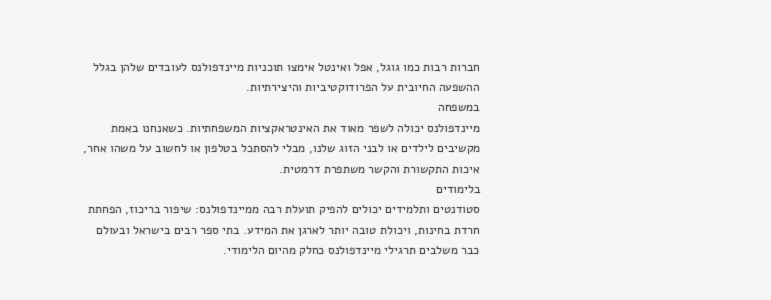חברות רבות כמו גוגל, אפל ואינטל אימצו תוכניות מיינדפולנס לעובדים שלהן בגלל ההשפעה החיובית על הפרודוקטיביות והיצירתיות.
במשפחה
מיינדפולנס יכולה לשפר מאוד את האינטראקציות המשפחתיות. כשאנחנו באמת מקשיבים לילדים או לבני הזוג שלנו, מבלי להסתכל בטלפון או לחשוב על משהו אחר, איכות התקשורת והקשר משתפרת דרמטית.
בלימודים
סטודנטים ותלמידים יכולים להפיק תועלת רבה ממיינדפולנס: שיפור בריכוז, הפחתת חרדת בחינות, ויכולת טובה יותר לארגן את המידע. בתי ספר רבים בישראל ובעולם כבר משלבים תרגילי מיינדפולנס כחלק מהיום הלימודי.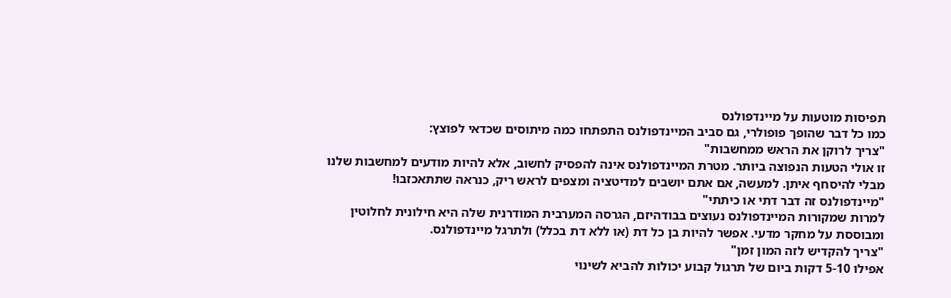תפיסות מוטעות על מיינדפולנס
כמו כל דבר שהופך פופולרי, גם סביב המיינדפולנס התפתחו כמה מיתוסים שכדאי לפוצץ:
"צריך לרוקן את הראש ממחשבות"
זו אולי הטעות הנפוצה ביותר. מטרת המיינדפולנס אינה להפסיק לחשוב, אלא להיות מודעים למחשבות שלנו מבלי להיסחף איתן. למעשה, אם אתם יושבים למדיטציה ומצפים לראש ריק, כנראה שתתאכזבו!
"מיינדפולנס זה דבר דתי או כיתתי"
למרות שמקורות המיינדפולנס נעוצים בבודהיזם, הגרסה המערבית המודרנית שלה היא חילונית לחלוטין ומבוססת על מחקר מדעי. אפשר להיות בן כל דת (או ללא דת בכלל) ולתרגל מיינדפולנס.
"צריך להקדיש לזה המון זמן"
אפילו 5-10 דקות ביום של תרגול קבוע יכולות להביא לשינוי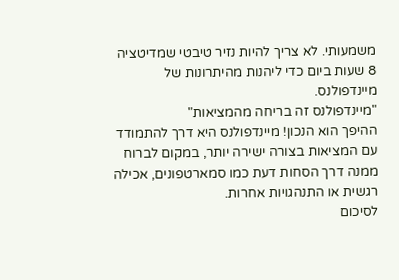משמעותי. לא צריך להיות נזיר טיבטי שמדיטציה 8 שעות ביום כדי ליהנות מהיתרונות של מיינדפולנס.
"מיינדפולנס זה בריחה מהמציאות"
ההיפך הוא הנכון! מיינדפולנס היא דרך להתמודד עם המציאות בצורה ישירה יותר, במקום לברוח ממנה דרך הסחות דעת כמו סמארטפונים, אכילה רגשית או התנהגויות אחרות.
לסיכום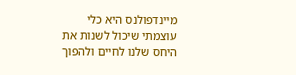מיינדפולנס היא כלי עוצמתי שיכול לשנות את היחס שלנו לחיים ולהפוך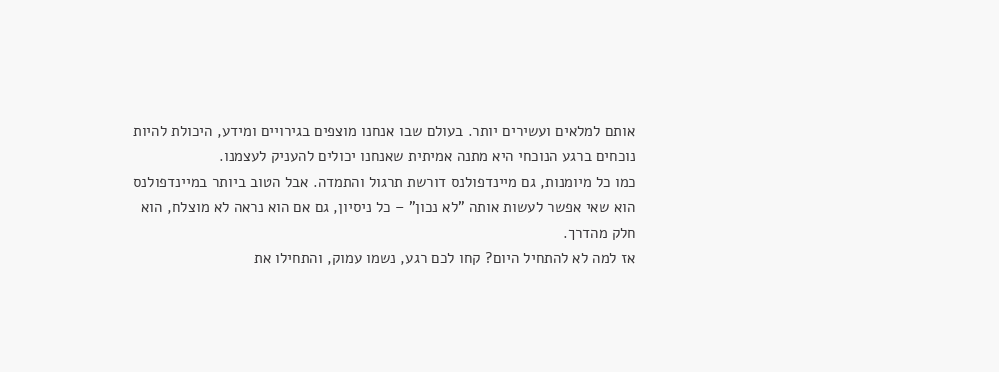אותם למלאים ועשירים יותר. בעולם שבו אנחנו מוצפים בגירויים ומידע, היכולת להיות נוכחים ברגע הנוכחי היא מתנה אמיתית שאנחנו יכולים להעניק לעצמנו.
כמו כל מיומנות, גם מיינדפולנס דורשת תרגול והתמדה. אבל הטוב ביותר במיינדפולנס הוא שאי אפשר לעשות אותה "לא נכון" – כל ניסיון, גם אם הוא נראה לא מוצלח, הוא חלק מהדרך.
אז למה לא להתחיל היום? קחו לכם רגע, נשמו עמוק, והתחילו את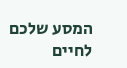המסע שלכם לחיים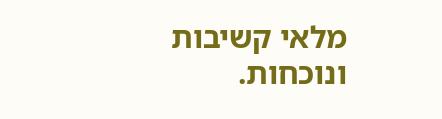מלאי קשיבות ונוכחות.